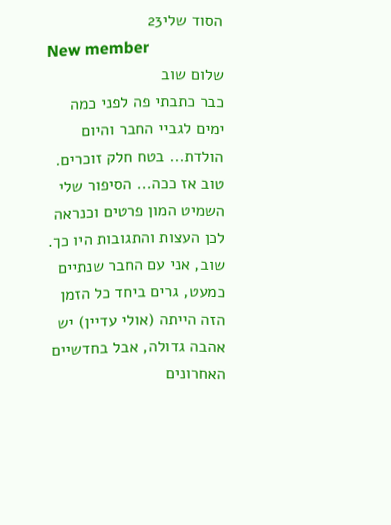הסוד שלי23
New member
שלום שוב
כבר כתבתי פה לפני כמה ימים לגביי החבר והיום הולדת... בטח חלק זוכרים. טוב אז ככה... הסיפור שלי השמיט המון פרטים וכנראה לכן העצות והתגובות היו כך. שוב, אני עם החבר שנתיים כמעט, גרים ביחד כל הזמן הזה הייתה (אולי עדיין) יש אהבה גדולה, אבל בחדשיים האחרונים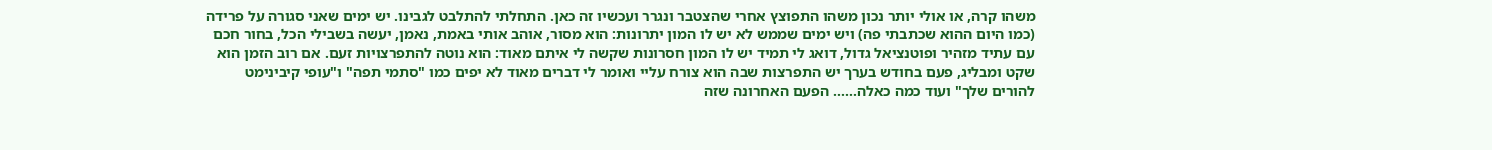משהו קרה, או אולי יותר נכון משהו התפוצץ אחרי שהצטבר ונגרר ועכשיו זה כאן. התחלתי להתלבט לגבינו. יש ימים שאני סגורה על פרידה (כמו היום ההוא שכתבתי פה) ויש ימים שממש לא יש לו המון יתרונות: הוא מסור, אוהב אותי באמת, נאמן, יעשה בשבילי הכל, בחור חכם עם עתיד מזהיר ופוטנציאל גדול, דואג לי תמיד יש לו המון חסרונות שקשה לי איתם מאוד: הוא נוטה להתפרצויות זעם. אם רוב הזמן הוא שקט ומבליג, פעם בחודש בערך יש התפרצות שבה הוא צורח עליי ואומר לי דברים מאוד לא יפים כמו "סתמי תפה" ו"עופי קיבינימט להורים שלך" ועוד כמה כאלה...... הפעם האחרונה שזה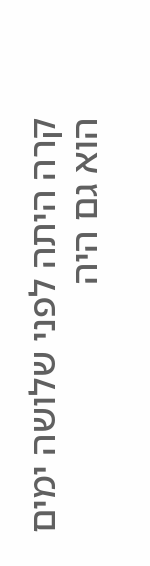קרה היתה לפני שלושה ימים הוא גם היה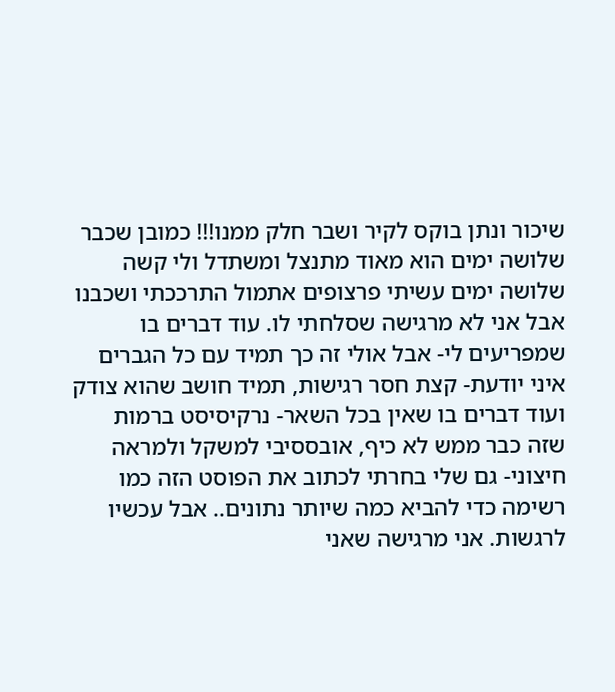שיכור ונתן בוקס לקיר ושבר חלק ממנו!!! כמובן שכבר שלושה ימים הוא מאוד מתנצל ומשתדל ולי קשה שלושה ימים עשיתי פרצופים אתמול התרככתי ושכבנו אבל אני לא מרגישה שסלחתי לו. עוד דברים בו שמפריעים לי- אבל אולי זה כך תמיד עם כל הגברים איני יודעת- קצת חסר רגישות, תמיד חושב שהוא צודק ועוד דברים בו שאין בכל השאר- נרקיסיסט ברמות שזה כבר ממש לא כיף, אובססיבי למשקל ולמראה חיצוני- גם שלי בחרתי לכתוב את הפוסט הזה כמו רשימה כדי להביא כמה שיותר נתונים.. אבל עכשיו לרגשות. אני מרגישה שאני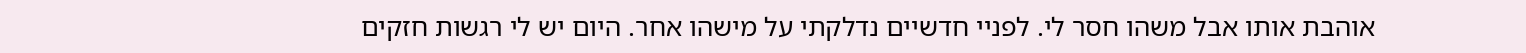אוהבת אותו אבל משהו חסר לי. לפניי חדשיים נדלקתי על מישהו אחר. היום יש לי רגשות חזקים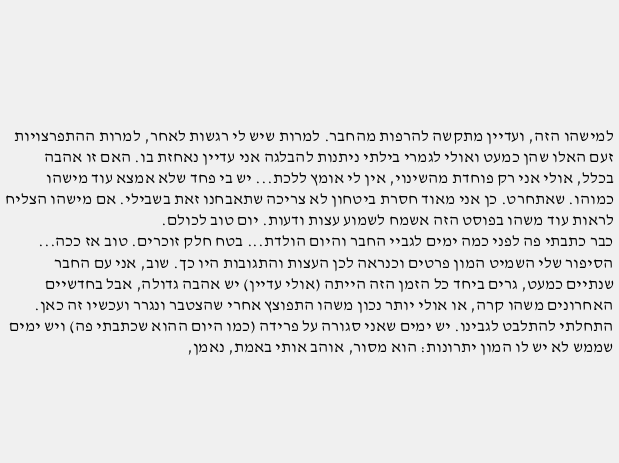למישהו הזה, ועדיין מתקשה להרפות מהחבר. למרות שיש לי רגשות לאחר, למרות ההתפרצויות זעם האלו שהן כמעט ואולי לגמרי בילתי ניתנות להבלגה אני עדיין נאחזת בו. האם זו אהבה בכלל, אולי אני רק פוחדת מהשינוי, אין לי אומץ ללכת... יש בי פחד שלא אמצא עוד מישהו כמוהו. שאתחרט. כן אני מאוד חסרת ביטחון לא צריכה שתאבחנו זאת בשבילי. אם מישהו הצליח לראות עוד משהו בפוסט הזה אשמח לשמוע עצות ודעות. יום טוב לכולם.
כבר כתבתי פה לפני כמה ימים לגביי החבר והיום הולדת... בטח חלק זוכרים. טוב אז ככה... הסיפור שלי השמיט המון פרטים וכנראה לכן העצות והתגובות היו כך. שוב, אני עם החבר שנתיים כמעט, גרים ביחד כל הזמן הזה הייתה (אולי עדיין) יש אהבה גדולה, אבל בחדשיים האחרונים משהו קרה, או אולי יותר נכון משהו התפוצץ אחרי שהצטבר ונגרר ועכשיו זה כאן. התחלתי להתלבט לגבינו. יש ימים שאני סגורה על פרידה (כמו היום ההוא שכתבתי פה) ויש ימים שממש לא יש לו המון יתרונות: הוא מסור, אוהב אותי באמת, נאמן,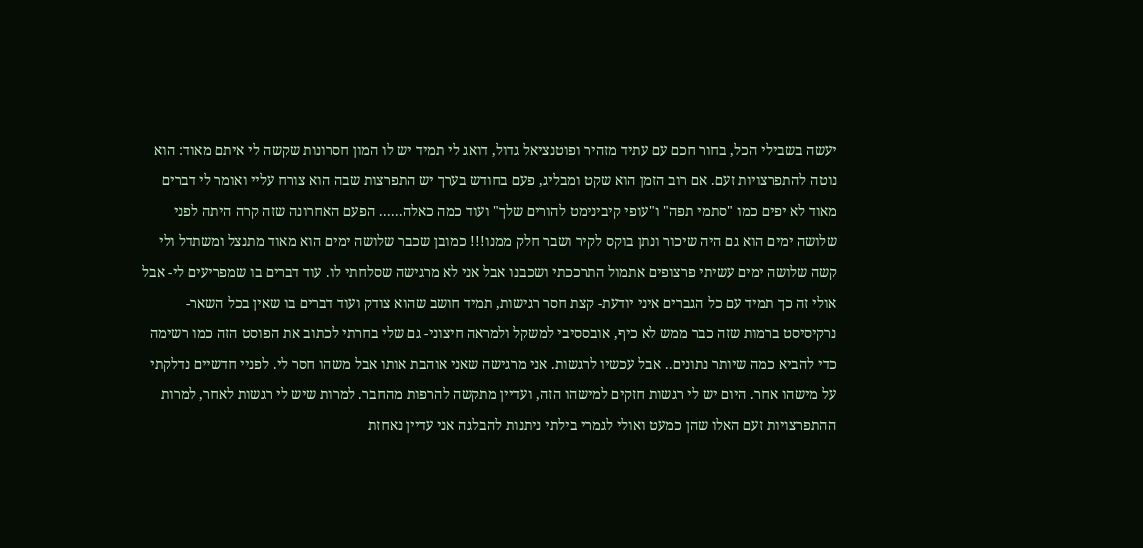יעשה בשבילי הכל, בחור חכם עם עתיד מזהיר ופוטנציאל גדול, דואג לי תמיד יש לו המון חסרונות שקשה לי איתם מאוד: הוא נוטה להתפרצויות זעם. אם רוב הזמן הוא שקט ומבליג, פעם בחודש בערך יש התפרצות שבה הוא צורח עליי ואומר לי דברים מאוד לא יפים כמו "סתמי תפה" ו"עופי קיבינימט להורים שלך" ועוד כמה כאלה...... הפעם האחרונה שזה קרה היתה לפני שלושה ימים הוא גם היה שיכור ונתן בוקס לקיר ושבר חלק ממנו!!! כמובן שכבר שלושה ימים הוא מאוד מתנצל ומשתדל ולי קשה שלושה ימים עשיתי פרצופים אתמול התרככתי ושכבנו אבל אני לא מרגישה שסלחתי לו. עוד דברים בו שמפריעים לי- אבל אולי זה כך תמיד עם כל הגברים איני יודעת- קצת חסר רגישות, תמיד חושב שהוא צודק ועוד דברים בו שאין בכל השאר- נרקיסיסט ברמות שזה כבר ממש לא כיף, אובססיבי למשקל ולמראה חיצוני- גם שלי בחרתי לכתוב את הפוסט הזה כמו רשימה כדי להביא כמה שיותר נתונים.. אבל עכשיו לרגשות. אני מרגישה שאני אוהבת אותו אבל משהו חסר לי. לפניי חדשיים נדלקתי על מישהו אחר. היום יש לי רגשות חזקים למישהו הזה, ועדיין מתקשה להרפות מהחבר. למרות שיש לי רגשות לאחר, למרות ההתפרצויות זעם האלו שהן כמעט ואולי לגמרי בילתי ניתנות להבלגה אני עדיין נאחזת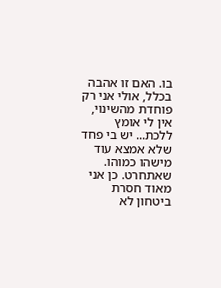בו. האם זו אהבה בכלל, אולי אני רק פוחדת מהשינוי, אין לי אומץ ללכת... יש בי פחד שלא אמצא עוד מישהו כמוהו. שאתחרט. כן אני מאוד חסרת ביטחון לא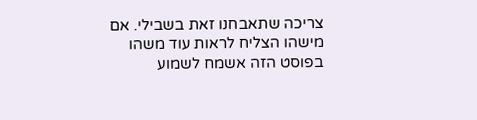צריכה שתאבחנו זאת בשבילי. אם מישהו הצליח לראות עוד משהו בפוסט הזה אשמח לשמוע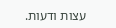עצות ודעות.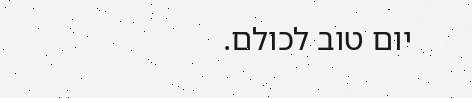יום טוב לכולם.